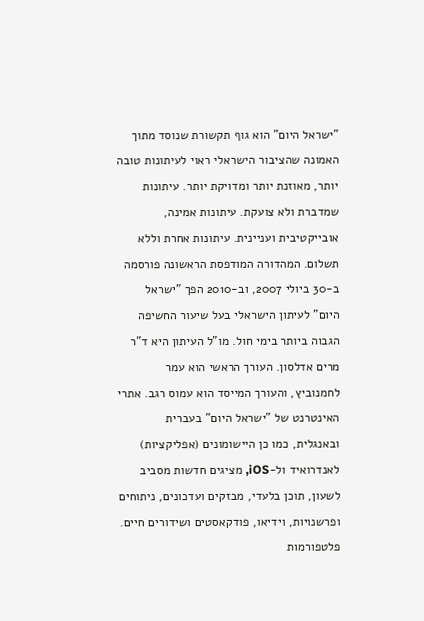"ישראל היום" הוא גוף תקשורת שנוסד מתוך האמונה שהציבור הישראלי ראוי לעיתונות טובה יותר, מאוזנת יותר ומדויקת יותר. עיתונות שמדברת ולא צועקת. עיתונות אמינה, אובייקטיבית ועניינית. עיתונות אחרת וללא תשלום. המהדורה המודפסת הראשונה פורסמה ב-30 ביולי 2007, וב-2010 הפך "ישראל היום" לעיתון הישראלי בעל שיעור החשיפה הגבוה ביותר בימי חול. מו"ל העיתון היא ד"ר מרים אדלסון. העורך הראשי הוא עמר לחמנוביץ, והעורך המייסד הוא עמוס רגב. אתרי האינטרנט של "ישראל היום" בעברית ובאנגלית, כמו כן היישומונים (אפליקציות) לאנדרואיד ול-iOS, מציגים חדשות מסביב לשעון, תוכן בלעדי, מבזקים ועדכונים, ניתוחים ופרשנויות, וידיאו, פודקאסטים ושידורים חיים. פלטפורמות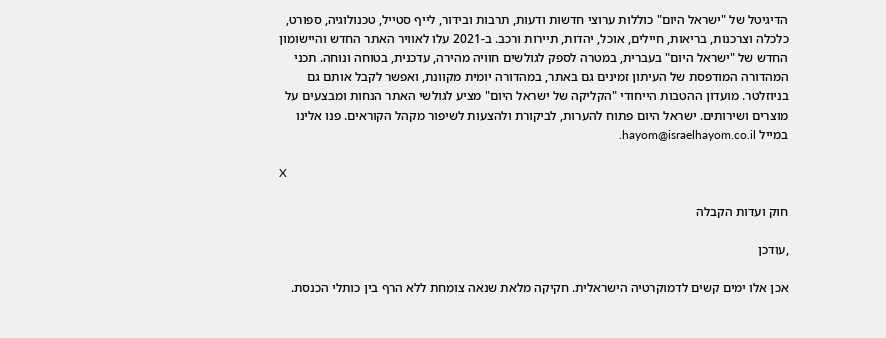הדיגיטל של "ישראל היום" כוללות ערוצי חדשות ודעות, תרבות ובידור, לייף סטייל, טכנולוגיה, ספורט, כלכלה וצרכנות, בריאות, חיילים, אוכל, יהדות, תיירות ורכב. ב-2021 עלו לאוויר האתר החדש והיישומון החדש של "ישראל היום" בעברית, במטרה לספק לגולשים חוויה מהירה, עדכנית, בטוחה ונוחה. תכני המהדורה המודפסת של העיתון זמינים גם באתר, במהדורה יומית מקוונת, ואפשר לקבל אותם גם בניוזלטר. מועדון ההטבות הייחודי "הקליקה של ישראל היום" מציע לגולשי האתר הנחות ומבצעים על מוצרים ושירותים. ישראל היום פתוח להערות, לביקורת ולהצעות לשיפור מקהל הקוראים. פנו אלינו במייל hayom@israelhayom.co.il.

X

חוק ועדות הקבלה

,עודכן

אכן אלו ימים קשים לדמוקרטיה הישראלית. חקיקה מלאת שנאה צומחת ללא הרף בין כותלי הכנסת.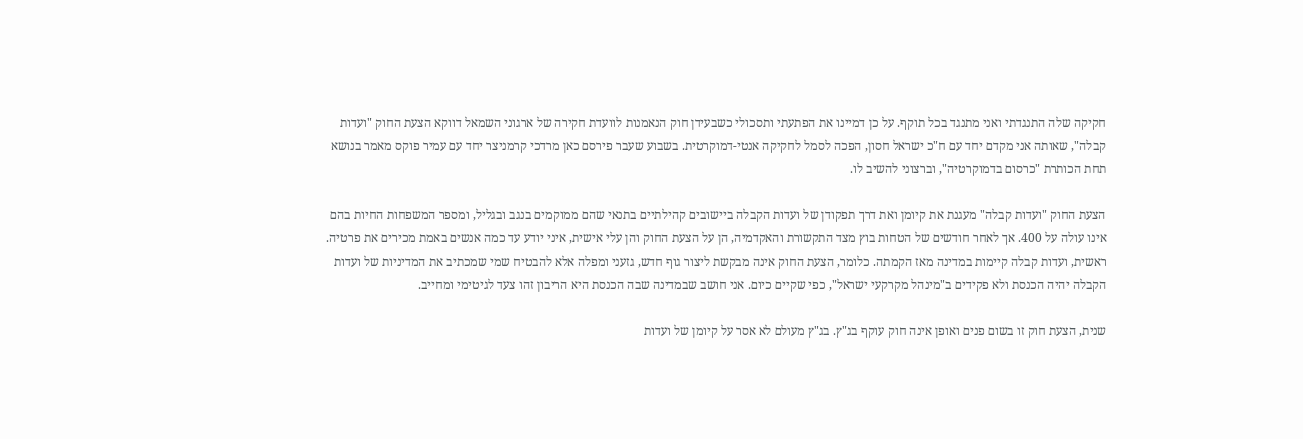חקיקה שלה התנגדתי ואני מתנגד בכל תוקף. על כן דמיינו את הפתעתי ותסכולי כשבעידן חוק הנאמנות לוועדת חקירה של ארגוני השמאל דווקא הצעת החוק "ועדות קבלה", שאותה אני מקדם יחד עם ח"כ ישראל חסון, הפכה לסמל לחקיקה אנטי-דמוקרטית. בשבוע שעבר פירסם כאן מרדכי קרמניצר יחד עם עמיר פוקס מאמר בנושא תחת הכותרת "כרסום בדמוקרטיה", וברצוני להשיב לו.

הצעת החוק "ועדות קבלה" מעגנת את קיומן ואת דרך תפקודן של ועדות הקבלה ביישובים קהילתיים בתנאי שהם ממוקמים בנגב ובגליל, ומספר המשפחות החיות בהם אינו עולה על 400. אך לאחר חודשים של הטחות בוץ מצד התקשורת והאקדמיה, הן על הצעת החוק והן עלי אישית, איני יודע עד כמה אנשים באמת מכירים את פרטיה. ראשית, ועדות קבלה קיימות במדינה מאז הקמתה. כלומר, הצעת החוק אינה מבקשת ליצור גוף חדש, גזעני ומפלה אלא להבטיח שמי שמכתיב את המדיניות של ועדות הקבלה יהיה הכנסת ולא פקידים ב"מינהל מקרקעי ישראל", כפי שקיים כיום. אני חושב שבמדינה שבה הכנסת היא הריבון זהו צעד לגיטימי ומחייב.

שנית, הצעת חוק זו בשום פנים ואופן אינה חוק עוקף בג"ץ. בג"ץ מעולם לא אסר על קיומן של ועדות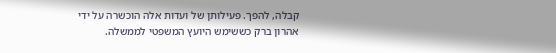קבלה, להפך. פעילותן של ועדות אלה הוכשרה על ידי אהרון ברק כששימש היועץ המשפטי לממשלה.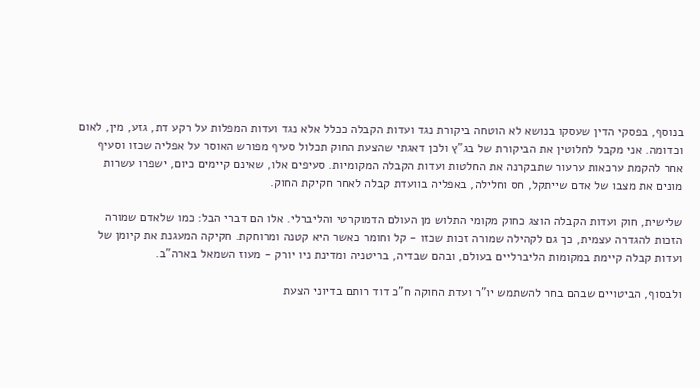בנוסף, בפסקי הדין שעסקו בנושא לא הוטחה ביקורת נגד ועדות הקבלה ככלל אלא נגד ועדות המפלות על רקע דת, גזע, מין, לאום וכדומה. אני מקבל לחלוטין את הביקורת של בג"ץ ולכן דאגתי שהצעת החוק תכלול סעיף מפורש האוסר על אפליה שכזו וסעיף אחר להקמת ערכאות ערעור שתבקרנה את החלטות ועדות הקבלה המקומיות. סעיפים אלו, שאינם קיימים כיום, ישפרו עשרות מונים את מצבו של אדם שייתקל, חס וחלילה, באפליה בוועדת קבלה לאחר חקיקת החוק.

שלישית, חוק ועדות הקבלה הוצג כחוק מקומי התלוש מן העולם הדמוקרטי והליברלי. אלו הם דברי הבל: כמו שלאדם שמורה הזכות להגדרה עצמית, כך גם לקהילה שמורה זכות שכזו - קל וחומר כאשר היא קטנה ומרוחקת. חקיקה המעגנת את קיומן של ועדות קבלה קיימת במקומות הליברליים בעולם, ובהם שבדיה, בריטניה ומדינת ניו יורק - מעוז השמאל בארה"ב.

ולבסוף, הביטויים שבהם בחר להשתמש יו"ר ועדת החוקה ח"כ דוד רותם בדיוני הצעת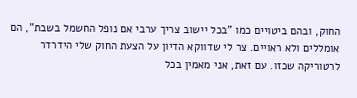החוק, ובהם ביטויים כמו "בכל יישוב צריך ערבי אם נופל החשמל בשבת", הם אומללים ולא ראויים. צר לי שדווקא הדיון על הצעת החוק שלי הידרדר לרטוריקה שכזו. עם זאת, אני מאמין בכל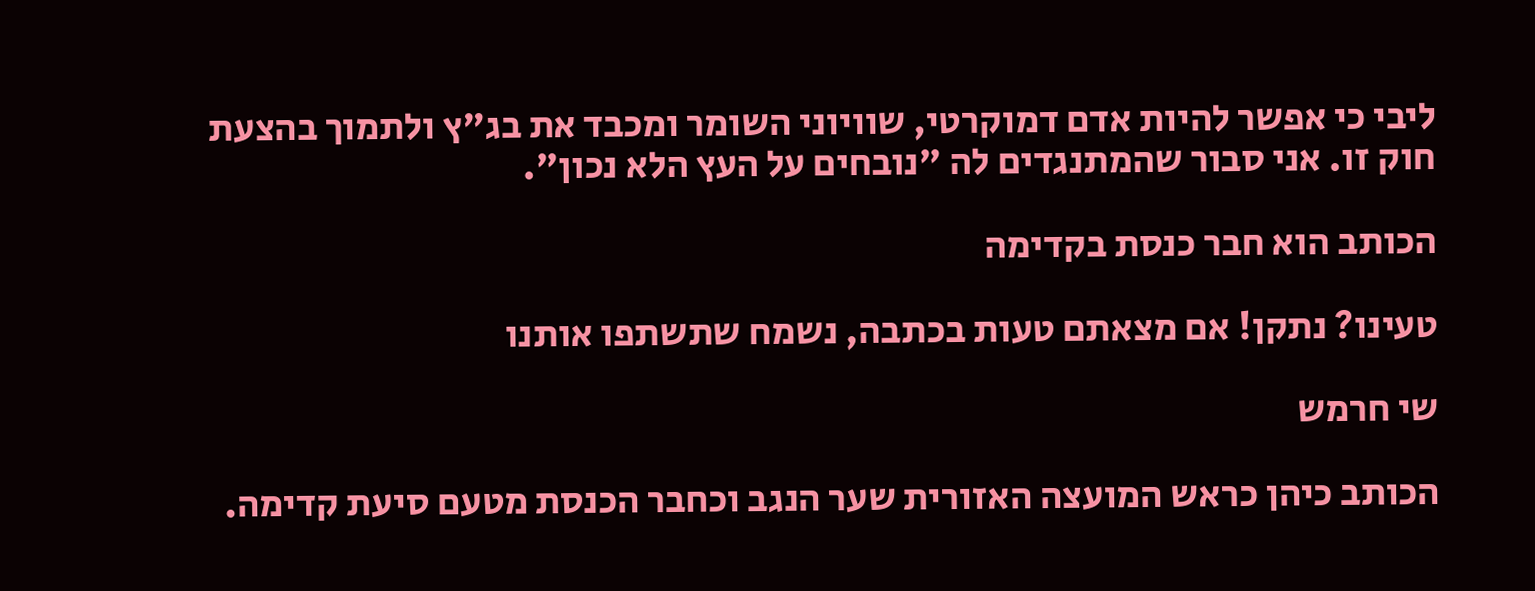ליבי כי אפשר להיות אדם דמוקרטי, שוויוני השומר ומכבד את בג"ץ ולתמוך בהצעת חוק זו. אני סבור שהמתנגדים לה "נובחים על העץ הלא נכון".

הכותב הוא חבר כנסת בקדימה

טעינו? נתקן! אם מצאתם טעות בכתבה, נשמח שתשתפו אותנו

שי חרמש

הכותב כיהן כראש המועצה האזורית שער הנגב וכחבר הכנסת מטעם סיעת קדימה.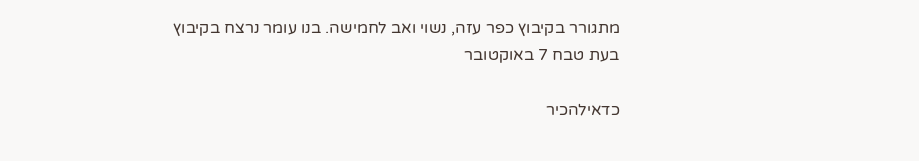מתגורר בקיבוץ כפר עזה, נשוי ואב לחמישה. בנו עומר נרצח בקיבוץ בעת טבח 7 באוקטובר

כדאילהכיר